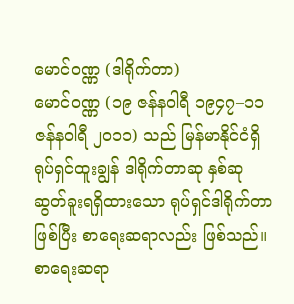မောင်ဝဏ္ဏ (ဒါရိုက်တာ)
မောင်ဝဏ္ဏ (၁၉ ဇန်နဝါရီ ၁၉၄၇–၁၁ ဇန်နဝါရီ ၂၀၁၁) သည် မြန်မာနိုင်ငံရှိ ရုပ်ရှင်ထူးချွန် ဒါရိုက်တာဆု နှစ်ဆု ဆွတ်ခူးရရှိထားသော ရုပ်ရှင်ဒါရိုက်တာဖြစ်ပြီး စာရေးဆရာလည်း ဖြစ်သည်။ စာရေးဆရာ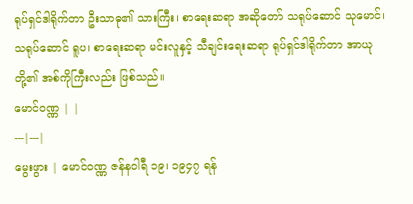ရုပ်ရှင်ဒါရိုက်တာ ဦးသာဓု၏ သားကြီး၊ စာရေးဆရာ အဆိုတော် သရုပ်ဆောင် သုမောင်၊ သရုပ်ဆောင် ရူပ၊ စာရေးဆရာ မင်းလူနှင့် သီချင်းရေးဆရာ ရုပ်ရှင်ဒါရိုက်တာ အာယုတို့၏ အစ်ကိုကြီးလည်း ဖြစ်သည်။
မောင်ဝဏ္ဏ | |
---|---|
မွေးဖွား | မောင်ဝဏ္ဏ ဇန်နဝါရီ ၁၉၊ ၁၉၄၇ ရန်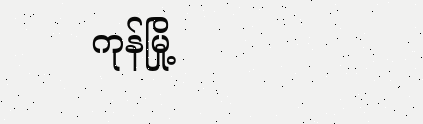ကုန်မြို့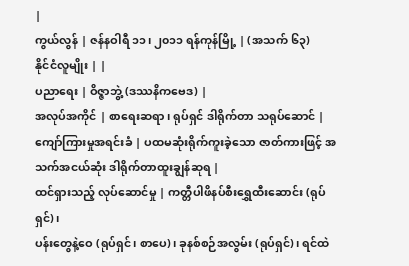|
ကွယ်လွန် | ဇန်နဝါရီ ၁၁၊ ၂၀၁၁ ရန်ကုန်မြို့ | (အသက် ၆၃)
နိုင်ငံလူမျိုး | |
ပညာရေး | ဝိဇ္ဇာဘွဲ့ (ဒဿနိကဗေဒ) |
အလုပ်အကိုင် | စာရေးဆရာ၊ ရုပ်ရှင် ဒါရိုက်တာ သရုပ်ဆောင် |
ကျော်ကြားမှုအရင်းခံ | ပထမဆုံးရိုက်ကူးခဲ့သော ဇာတ်ကားဖြင့် အသက်အငယ်ဆုံး ဒါရိုက်တာထူးချွန်ဆုရ |
ထင်ရှားသည့် လုပ်ဆောင်မှု | ကတ္တီပါဖိနပ်စီးရွှေထီးဆောင်း (ရုပ်ရှင်)၊
ပန်းတွေနဲ့ဝေ (ရုပ်ရှင်၊ စာပေ)၊ ခုနစ်စဉ်အလွမ်း (ရုပ်ရှင်)၊ ရင်ထဲ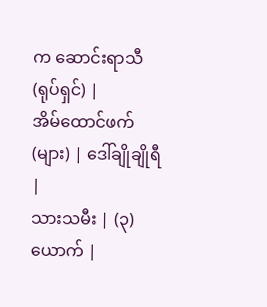က ဆောင်းရာသီ (ရုပ်ရှင်) |
အိမ်ထောင်ဖက်(များ) | ဒေါ်ချိုချိုရီ |
သားသမီး | (၃) ယောက် |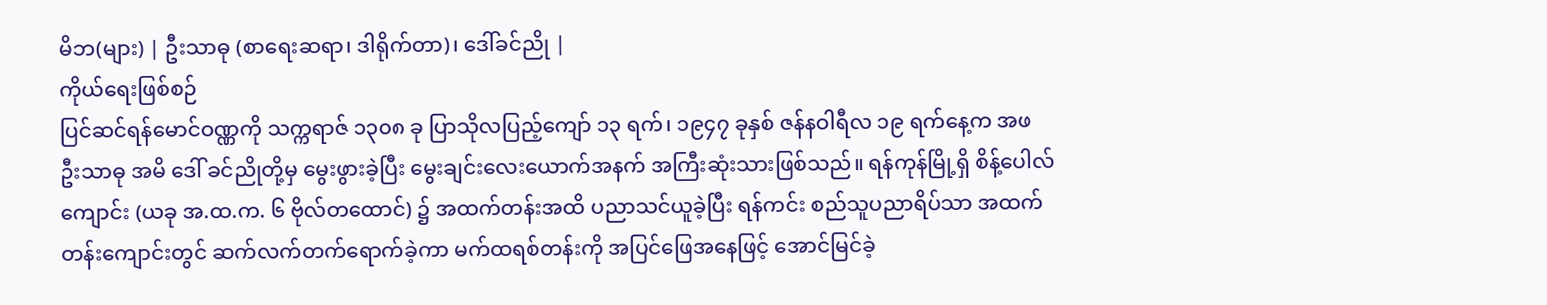မိဘ(များ) | ဦးသာဓု (စာရေးဆရာ၊ ဒါရိုက်တာ)၊ ဒေါ်ခင်ညို |
ကိုယ်ရေးဖြစ်စဉ်
ပြင်ဆင်ရန်မောင်ဝဏ္ဏကို သက္ကရာဇ် ၁၃၀၈ ခု ပြာသိုလပြည့်ကျော် ၁၃ ရက်၊ ၁၉၄၇ ခုနှစ် ဇန်နဝါရီလ ၁၉ ရက်နေ့က အဖ ဦးသာဓု အမိ ဒေါ် ခင်ညိုတို့မှ မွေးဖွားခဲ့ပြီး မွေးချင်းလေးယောက်အနက် အကြီးဆုံးသားဖြစ်သည်။ ရန်ကုန်မြို့ရှိ စိန့်ပေါလ်ကျောင်း (ယခု အ.ထ.က. ၆ ဗိုလ်တထောင်) ၌ အထက်တန်းအထိ ပညာသင်ယူခဲ့ပြီး ရန်ကင်း စည်သူပညာရိပ်သာ အထက်တန်းကျောင်းတွင် ဆက်လက်တက်ရောက်ခဲ့ကာ မက်ထရစ်တန်းကို အပြင်ဖြေအနေဖြင့် အောင်မြင်ခဲ့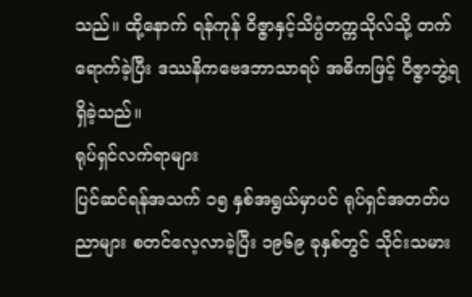သည်။ ထို့နောက် ရန်ကုန် ဝိဇ္ဇာနှင့်သိပ္ပံတက္ကသိုလ်သို့ တက်ရောက်ခဲ့ပြီး ဒဿနိကဗေဒဘာသာရပ် အဓိကဖြင့် ဝိဇ္ဇာဘွဲ့ရရှိခဲ့သည်။
ရုပ်ရှင်လက်ရာများ
ပြင်ဆင်ရန်အသက် ၁၅ နှစ်အရွယ်မှာပင် ရုပ်ရှင်အတတ်ပညာများ စတင်လေ့လာခဲ့ပြီး ၁၉၆၉ ခုနှစ်တွင် သိုင်းသမား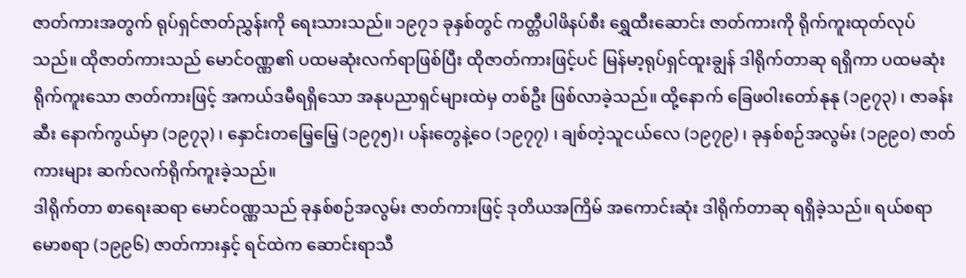ဇာတ်ကားအတွက် ရုပ်ရှင်ဇာတ်ညွှန်းကို ရေးသားသည်။ ၁၉၇၁ ခုနှစ်တွင် ကတ္တီပါဖိနပ်စီး ရွှေထီးဆောင်း ဇာတ်ကားကို ရိုက်ကူးထုတ်လုပ်သည်။ ထိုဇာတ်ကားသည် မောင်ဝဏ္ဏ၏ ပထမဆုံးလက်ရာဖြစ်ပြီး ထိုဇာတ်ကားဖြင့်ပင် မြန်မာ့ရုပ်ရှင်ထူးချွန် ဒါရိုက်တာဆု ရရှိကာ ပထမဆုံးရိုက်ကူးသော ဇာတ်ကားဖြင့် အကယ်ဒမီရရှိသော အနုပညာရှင်များထဲမှ တစ်ဦး ဖြစ်လာခဲ့သည်။ ထို့နောက် ခြေဖဝါးတော်နုနု (၁၉၇၃) ၊ ဇာခန်းဆီး နောက်ကွယ်မှာ (၁၉၇၃) ၊ နှောင်းတမြေ့မြေ့ (၁၉၇၅)၊ ပန်းတွေနဲ့ဝေ (၁၉၇၇) ၊ ချစ်တဲ့သူငယ်လေ (၁၉၇၉) ၊ ခုနှစ်စဉ်အလွမ်း (၁၉၉၀) ဇာတ်ကားများ ဆက်လက်ရိုက်ကူးခဲ့သည်။
ဒါရိုက်တာ စာရေးဆရာ မောင်ဝဏ္ဏသည် ခုနှစ်စဉ်အလွမ်း ဇာတ်ကားဖြင့် ဒုတိယအကြိမ် အကောင်းဆုံး ဒါရိုက်တာဆု ရရှိခဲ့သည်။ ရယ်စရာမောစရာ (၁၉၉၆) ဇာတ်ကားနှင့် ရင်ထဲက ဆောင်းရာသီ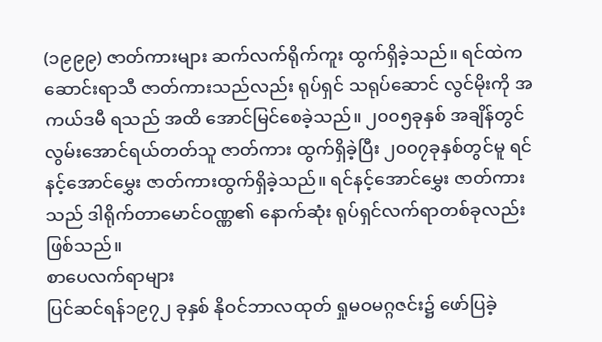(၁၉၉၉) ဇာတ်ကားများ ဆက်လက်ရိုက်ကူး ထွက်ရှိခဲ့သည်။ ရင်ထဲက ဆောင်းရာသီ ဇာတ်ကားသည်လည်း ရုပ်ရှင် သရုပ်ဆောင် လွင်မိုးကို အကယ်ဒမီ ရသည် အထိ အောင်မြင်စေခဲ့သည်။ ၂၀၀၅ခုနှစ် အချိန်တွင် လွမ်းအောင်ရယ်တတ်သူ ဇာတ်ကား ထွက်ရှိခဲ့ပြီး ၂၀၀၇ခုနှစ်တွင်မူ ရင်နင့်အောင်မွှေး ဇာတ်ကားထွက်ရှိခဲ့သည်။ ရင်နင့်အောင်မွှေး ဇာတ်ကားသည် ဒါရိုက်တာမောင်ဝဏ္ဏ၏ နောက်ဆုံး ရုပ်ရှင်လက်ရာတစ်ခုလည်း ဖြစ်သည်။
စာပေလက်ရာများ
ပြင်ဆင်ရန်၁၉၇၂ ခုနှစ် နိုဝင်ဘာလထုတ် ရှုမဝမဂ္ဂဇင်း၌ ဖော်ပြခဲ့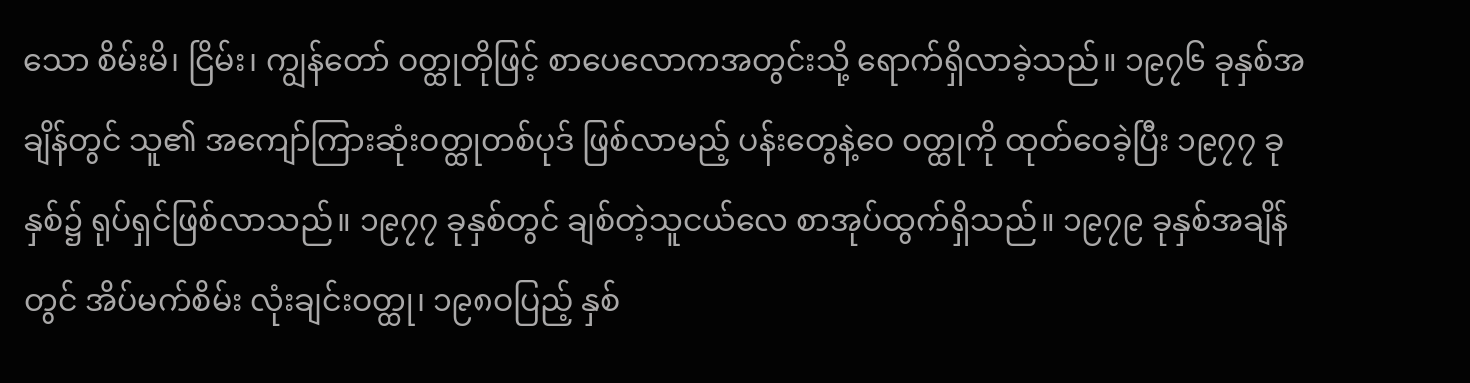သော စိမ်းမိ၊ ငြိမ်း၊ ကျွန်တော် ဝတ္ထုတိုဖြင့် စာပေလောကအတွင်းသို့ ရောက်ရှိလာခဲ့သည်။ ၁၉၇၆ ခုနှစ်အချိန်တွင် သူ၏ အကျော်ကြားဆုံးဝတ္ထုတစ်ပုဒ် ဖြစ်လာမည့် ပန်းတွေနဲ့ဝေ ဝတ္ထုကို ထုတ်ဝေခဲ့ပြီး ၁၉၇၇ ခုနှစ်၌ ရုပ်ရှင်ဖြစ်လာသည်။ ၁၉၇၇ ခုနှစ်တွင် ချစ်တဲ့သူငယ်လေ စာအုပ်ထွက်ရှိသည်။ ၁၉၇၉ ခုနှစ်အချိန်တွင် အိပ်မက်စိမ်း လုံးချင်းဝတ္ထု၊ ၁၉၈ဝပြည့် နှစ်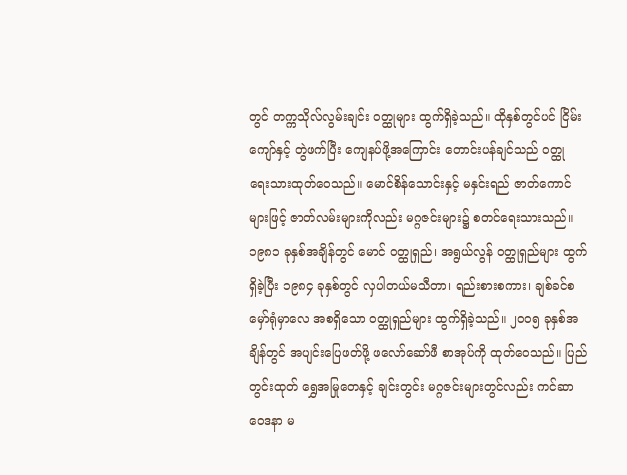တွင် တက္ကသိုလ်လွမ်းချင်း ဝတ္ထုများ ထွက်ရှိခဲ့သည်။ ထိုနှစ်တွင်ပင် ငြိမ်းကျော်နှင့် တွဲဖက်ပြီး ကျေနပ်ဖို့အကြောင်း တောင်းပန်ချင်သည် ဝတ္ထု ရေးသားထုတ်ဝေသည်။ မောင်စိန်သောင်းနှင့် မနှင်းရည် ဇာတ်ကောင်များဖြင့် ဇာတ်လမ်းများကိုလည်း မဂ္ဂဇင်းများ၌ စတင်ရေးသားသည်။
၁၉၈၁ ခုနှစ်အချိန်တွင် မောင် ဝတ္ထုရှည်၊ အရွယ်လွန် ဝတ္ထုရှည်များ ထွက်ရှိခဲ့ပြီး ၁၉၈၄ ခုနှစ်တွင် လှပါတယ်မသီတာ၊ ရည်းစားစကား၊ ချစ်ခင်စ မှော်ရုံမှာလေ အစရှိသော ဝတ္ထုရှည်များ ထွက်ရှိခဲ့သည်။ ၂၀၀၅ ခုနှစ်အချိန်တွင် အပျင်းပြေဖတ်ဖို့ ဖလော်ဆော်ဖီ စာအုပ်ကို ထုတ်ဝေသည်။ ပြည်တွင်းထုတ် ရွှေအမြုတေနှင့် ချင်းတွင်း မဂ္ဂဇင်းများတွင်လည်း ကင်ဆာဝေဒနာ မ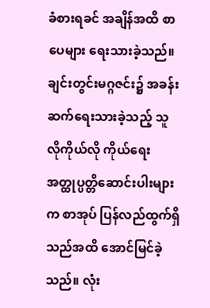ခံစားရခင် အချိန်အထိ စာပေများ ရေးသားခဲ့သည်။ ချင်းတွင်းမဂ္ဂဇင်း၌ အခန်းဆက်ရေးသားခဲ့သည့် သူလိုကိုယ်လို ကိုယ်ရေးအတ္ထုပ္ပတ္တိဆောင်းပါးများက စာအုပ် ပြန်လည်ထွက်ရှိသည်အထိ အောင်မြင်ခဲ့သည်။ လုံး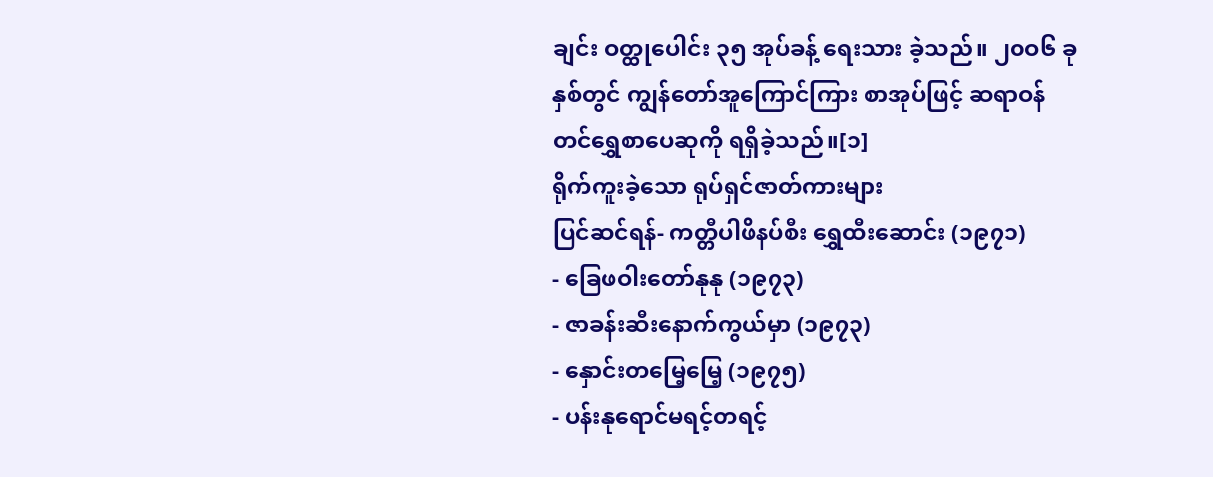ချင်း ဝတ္ထုပေါင်း ၃၅ အုပ်ခန့် ရေးသား ခဲ့သည်။ ၂၀ဝ၆ ခုနှစ်တွင် ကျွန်တော်အူကြောင်ကြား စာအုပ်ဖြင့် ဆရာဝန်တင်ရွှေစာပေဆုကို ရရှိခဲ့သည်။[၁]
ရိုက်ကူးခဲ့သော ရုပ်ရှင်ဇာတ်ကားများ
ပြင်ဆင်ရန်- ကတ္တီပါဖိနပ်စီး ရွှေထီးဆောင်း (၁၉၇၁)
- ခြေဖဝါးတော်နုနု (၁၉၇၃)
- ဇာခန်းဆီးနောက်ကွယ်မှာ (၁၉၇၃)
- နှောင်းတမြေ့မြေ့ (၁၉၇၅)
- ပန်းနုရောင်မရင့်တရင့်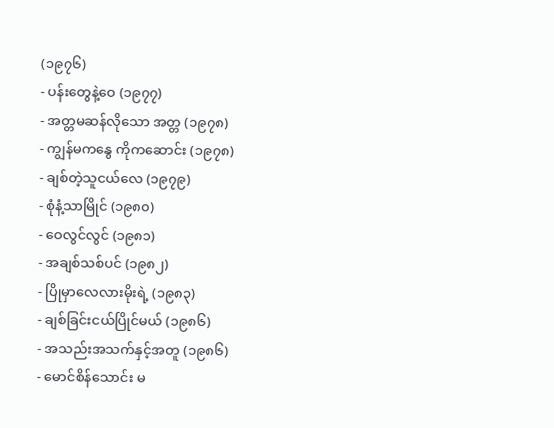(၁၉၇၆)
- ပန်းတွေနဲ့ဝေ (၁၉၇၇)
- အတ္တမဆန်လိုသော အတ္တ (၁၉၇၈)
- ကျွန်မကနွေ ကိုကဆောင်း (၁၉၇၈)
- ချစ်တဲ့သူငယ်လေ (၁၉၇၉)
- စုံနံ့သာမြိုင် (၁၉၈၀)
- ဝေလွင်လွင် (၁၉၈၁)
- အချစ်သစ်ပင် (၁၉၈၂)
- ပြိုမှာလေလားမိုးရဲ့ (၁၉၈၃)
- ချစ်ခြင်းငယ်ပြိုင်မယ် (၁၉၈၆)
- အသည်းအသက်နှင့်အတူ (၁၉၈၆)
- မောင်စိန်သောင်း မ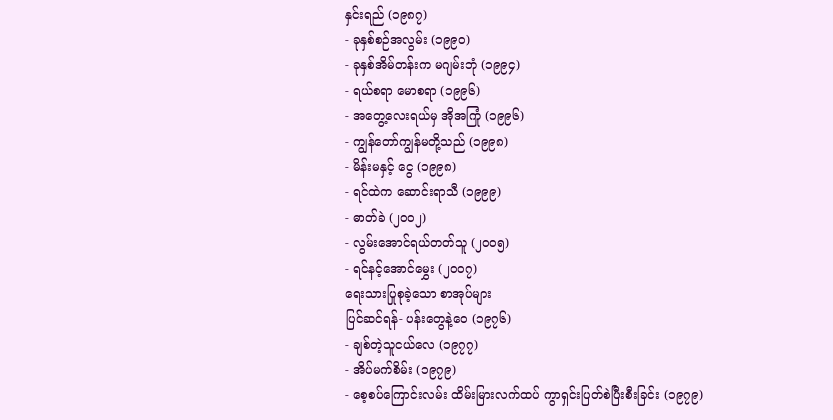နှင်းရည် (၁၉၈၇)
- ခုနှစ်စဉ်အလွမ်း (၁၉၉၀)
- ခုနှစ်အိမ်တန်းက မဂျမ်းဘုံ (၁၉၉၄)
- ရယ်စရာ မောစရာ (၁၉၉၆)
- အတွေ့လေးရယ်မှ အိုအကြုံ (၁၉၉၆)
- ကျွန်တော်ကျွန်မတို့သည် (၁၉၉၈)
- မိန်းမနှင့် ငွေ (၁၉၉၈)
- ရင်ထဲက ဆောင်းရာသီ (၁၉၉၉)
- ဓာတ်ခဲ (၂၀၀၂)
- လွမ်းအောင်ရယ်တတ်သူ (၂၀၀၅)
- ရင်နင့်အောင်မွှေး (၂၀၀၇)
ရေးသားပြုစုခဲ့သော စာအုပ်များ
ပြင်ဆင်ရန်- ပန်းတွေနဲ့ဝေ (၁၉၇၆)
- ချစ်တဲ့သူငယ်လေ (၁၉၇၇)
- အိပ်မက်စိမ်း (၁၉၇၉)
- စေ့စပ်ကြောင်းလမ်း ထိမ်းမြားလက်ထပ် ကွာရှင်းပြတ်စဲပြီးစီးခြင်း (၁၉၇၉)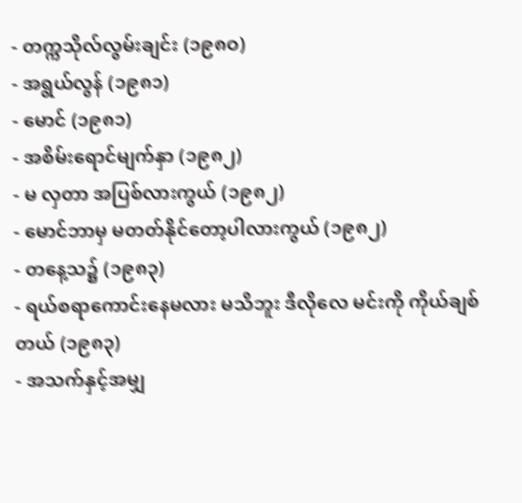- တက္ကသိုလ်လွမ်းချင်း (၁၉၈ဝ)
- အရွယ်လွန် (၁၉၈၁)
- မောင် (၁၉၈၁)
- အစိမ်းရောင်မျက်နှာ (၁၉၈၂)
- မ လှတာ အပြစ်လားကွယ် (၁၉၈၂)
- မောင်ဘာမှ မတတ်နိုင်တော့ပါလားကွယ် (၁၉၈၂)
- တနေ့သ၌ (၁၉၈၃)
- ရယ်စရာကောင်းနေမလား မသိဘူး ဒီလိုလေ မင်းကို ကိုယ်ချစ်တယ် (၁၉၈၃)
- အသက်နှင့်အမျှ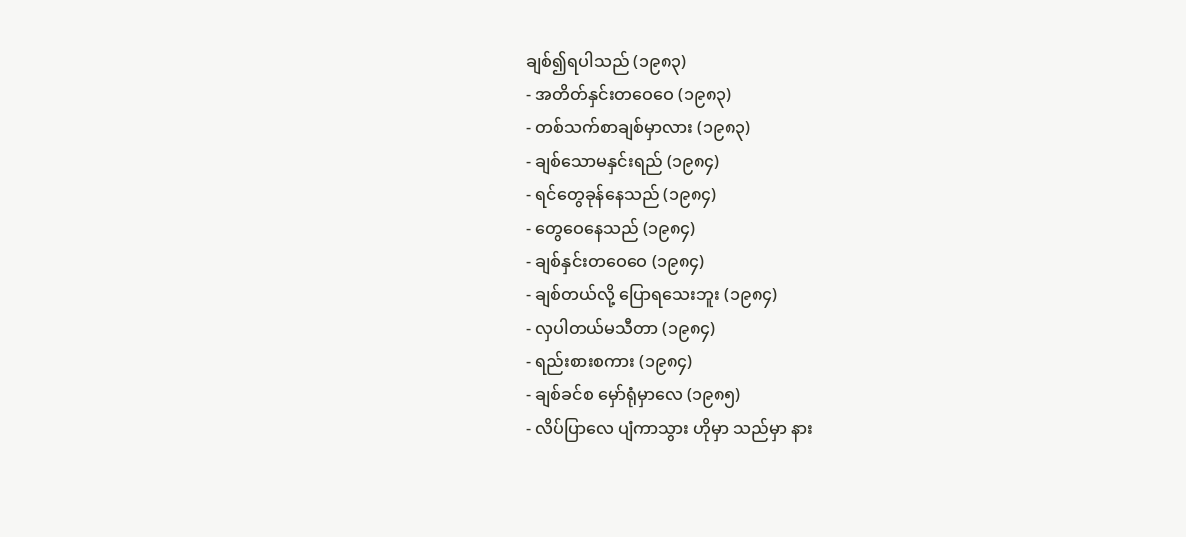ချစ်၍ရပါသည် (၁၉၈၃)
- အတိတ်နှင်းတဝေဝေ (၁၉၈၃)
- တစ်သက်စာချစ်မှာလား (၁၉၈၃)
- ချစ်သောမနှင်းရည် (၁၉၈၄)
- ရင်တွေခုန်နေသည် (၁၉၈၄)
- တွေဝေနေသည် (၁၉၈၄)
- ချစ်နှင်းတဝေဝေ (၁၉၈၄)
- ချစ်တယ်လို့ ပြောရသေးဘူး (၁၉၈၄)
- လှပါတယ်မသီတာ (၁၉၈၄)
- ရည်းစားစကား (၁၉၈၄)
- ချစ်ခင်စ မှော်ရုံမှာလေ (၁၉၈၅)
- လိပ်ပြာလေ ပျံကာသွား ဟိုမှာ သည်မှာ နား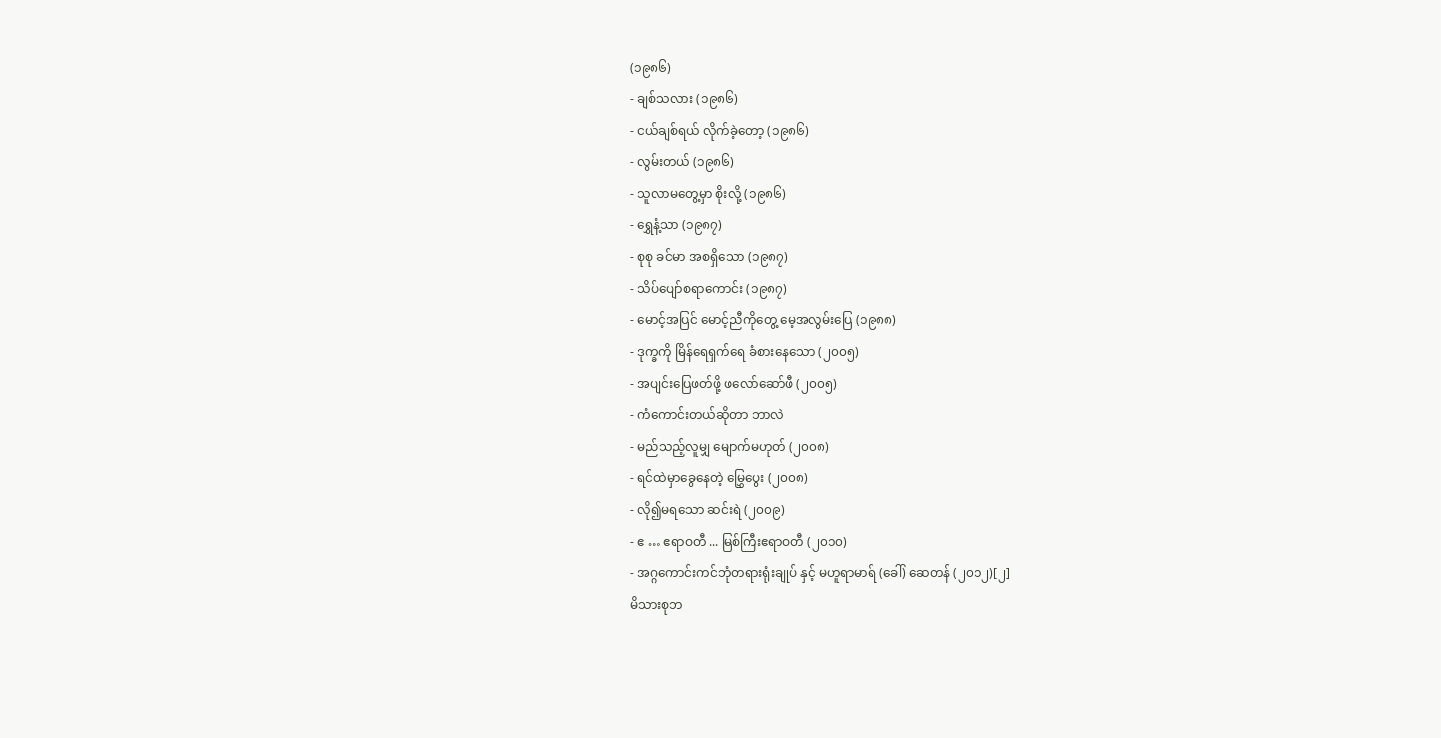(၁၉၈၆)
- ချစ်သလား (၁၉၈၆)
- ငယ်ချစ်ရယ် လိုက်ခဲ့တော့ (၁၉၈၆)
- လွမ်းတယ် (၁၉၈၆)
- သူလာမတွေ့မှာ စိုးလို့ (၁၉၈၆)
- ရွှေနံ့သာ (၁၉၈၇)
- စုစု ခင်မာ အစရှိသော (၁၉၈၇)
- သိပ်ပျော်စရာကောင်း (၁၉၈၇)
- မောင့်အပြင် မောင့်ညီကိုတွေ့ မေ့အလွမ်းပြေ (၁၉၈၈)
- ဒုက္ခကို မြိန်ရေရှက်ရေ ခံစားနေသော (၂၀၀၅)
- အပျင်းပြေဖတ်ဖို့ ဖလော်ဆော်ဖီ (၂၀၀၅)
- ကံကောင်းတယ်ဆိုတာ ဘာလဲ
- မည်သည့်လူမျှ မျောက်မဟုတ် (၂၀၀၈)
- ရင်ထဲမှာခွေနေတဲ့ မြွှေပွေး (၂၀၀၈)
- လို၍မရသော ဆင်းရဲ (၂၀၀၉)
- ဧ … ဧရာဝတီ ... မြစ်ကြီးဧရာဝတီ (၂၀၁၀)
- အဂ္ဂကောင်းကင်ဘုံတရားရုံးချုပ် နှင့် မဟူရာမာရ် (ခေါ်) ဆေတန် (၂၀၁၂)[၂]
မိသားစုဘ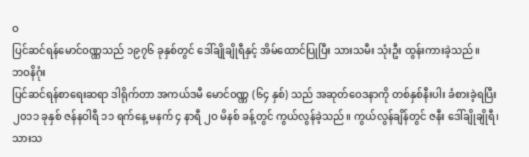ဝ
ပြင်ဆင်ရန်မောင်ဝဏ္ဏသည် ၁၉၇၆ ခုနှစ်တွင် ဒေါ်ချိုချိုရီနှင့် အိမ်ထောင်ပြုပြီး သားသမီး သုံးဦး ထွန်းကားခဲ့သည်။
ဘဝနိဂုံး
ပြင်ဆင်ရန်စာရေးဆရာ ဒါရိုက်တာ အကယ်ဒမီ မောင်ဝဏ္ဏ (၆၄ နှစ်) သည် အဆုတ်ဝေဒနာကို တစ်နှစ်နီးပါး ခံစားခဲ့ရပြီး ၂၀၁၁ ခုနှစ် ဇန်နဝါရီ ၁၁ ရက်နေ့ မနက် ၄ နာရီ ၂ဝ မိနစ် ခန့်တွင် ကွယ်လွန်ခဲ့သည်။ ကွယ်လွန်ချိန်တွင် ဇနီး ဒေါ်ချိုချိုရီ၊ သားသ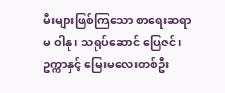မီးများဖြစ်ကြသော စာရေးဆရာမ ဝါနု၊ သရုပ်ဆောင် ပြေဇင်၊ ဥက္ကာနှင့် မြေးမလေးတစ်ဦး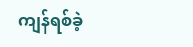ကျန်ရစ်ခဲ့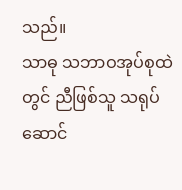သည်။
သာဓု သဘာဝအုပ်စုထဲတွင် ညီဖြစ်သူ သရုပ်ဆောင်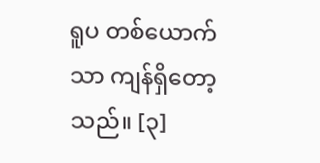ရူပ တစ်ယောက်သာ ကျန်ရှိတော့သည်။ [၃]